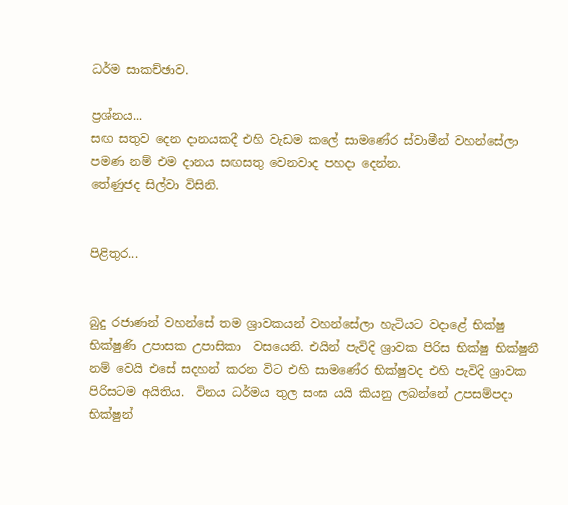ධර්ම සාකච්ඡාව.

ප්‍රශ්නය...
සඟ සතුව දෙන දානයකදී එහි වැඩම කලේ සාමණේර ස්වාමීන් වහන්සේලා පමණ නම් එම දානය සඟසතු වෙනවාද පහදා දෙන්න.
තේණුජද සිල්වා විසිනි.


පිළිතුර...


බුදු රජාණන් වහන්සේ තම ශ්‍රාවකයන් වහන්සේලා හැටියට වදාළේ භික්ෂු භික්ෂුණි උපාසක උපාසිකා  වසයෙනි. එයින් පැවිදි ශ්‍රාවක පිරිස භික්ෂු භික්ෂුනී නම් වෙයි එසේ සදහන් කරන විට එහි සාමණේර භික්ෂුවද එහි පැවිදි ශ්‍රාවක පිරිසටම අයිතිය.  විනය ධර්මය තුල සංඝ යයි කියනු ලබන්නේ උපසම්පදා භික්ෂුන්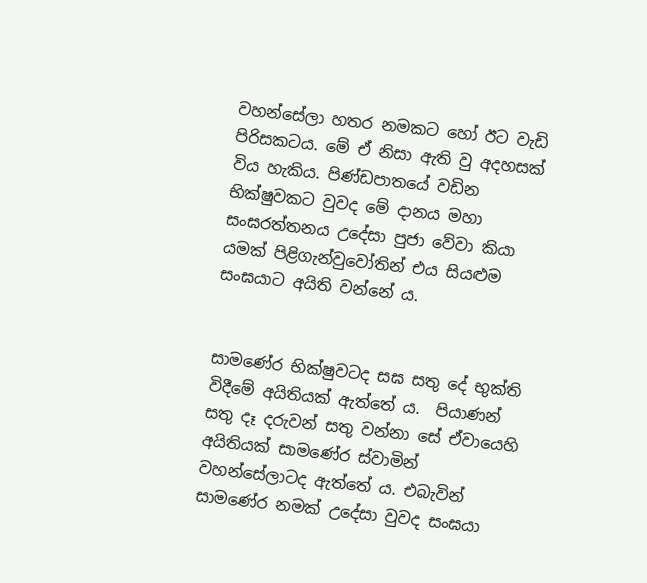වහන්සේලා හතර නමකට හෝ ඊට වැඩි පිරිසකටය. මේ ඒ නිසා ඇති වු අදහසක් විය හැකිය. පිණ්ඩපාතයේ වඩින භික්ෂුවකට වුවද මේ දානය මහා සංඝරත්තනය උදේසා පුජා වේවා කියා යමක් පිළිගැන්වුවෝතින් එය සියළුම සංඝයාට අයිති වන්නේ ය.


සාමණේර භික්ෂුවටද සඝ සතු දේ භුක්ති විදීමේ අයිතියක් ඇත්තේ ය.  පියාණන් සතු දෑ දරුවන් සතු වන්නා සේ ඒවායෙහි අයිතියක් සාමණේර ස්වාමින් වහන්සේලාටද ඇත්තේ ය. එබැවින් සාමණේර නමක් උදේසා වුවද සංඝයා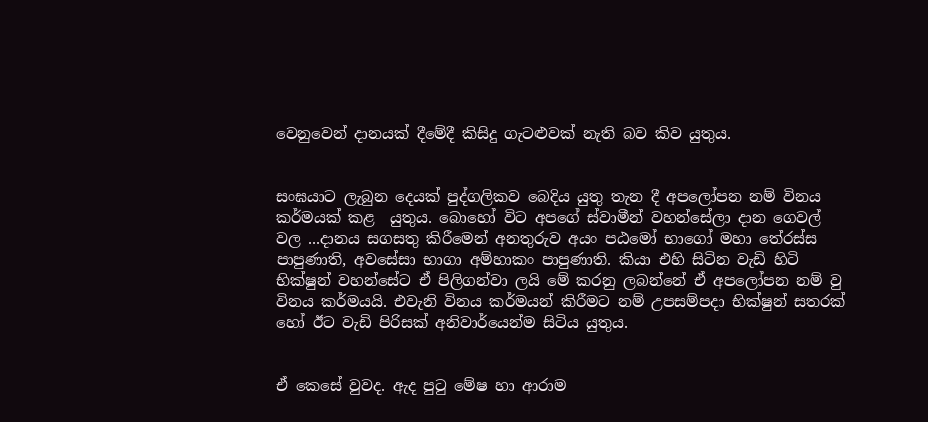වෙනුවෙන් දානයක් දීමේදී කිසිදු ගැටළුවක් නැති බව කිව යුතුය.


සංඝයාට ලැබුන දෙයක් පුද්ගලිකව බෙදිය යුතු තැන දී අපලෝපන නම් විනය කර්මයක් කළ  යුතුය. බොහෝ විට අපගේ ස්වාමීන් වහන්සේලා දාන ගෙවල් වල ...දානය සගසතු කිරීමෙන් අනතුරුව අයං පඨමෝ භාගෝ මහා තේරස්ස පාපුණාති, අවසේසා භාගා අම්හාකං පාපුණාති. කියා එහි සිටින වැඩි හිටි භික්ෂුන් වහන්සේට ඒ පිලිගන්වා ලයි මේ කරනු ලබන්නේ ඒ අපලෝපන නම් වු විනය කර්මයයි. එවැනි විනය කර්මයන් කිරීමට නම් උපසම්පදා භික්ෂුන් සතරක් හෝ ඊට වැඩි පිරිසක් අනිවාර්යෙන්ම සිටිය යුතුය.


ඒ කෙසේ වුවද. ඇද පුටු මේෂ හා ආරාම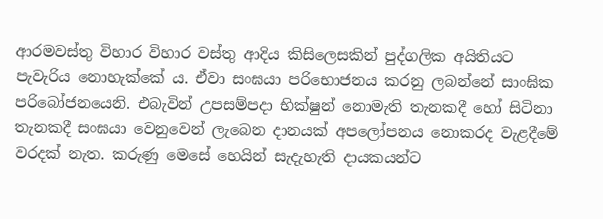ආරමවස්තු විහාර විහාර වස්තු ආදිය කිසිලෙසකින් පුද්ගලික අයිතියට පැවැරිය ‍නොහැක්කේ ය. ඒවා සංඝයා පරිභොජනය කරනු ලබන්නේ සාංඝික පරිබෝජනයෙනි. එබැවින් උපසම්පදා භික්ෂුන් නොමැති තැනකදී හෝ සිටිනා තැනකදී සංඝයා වෙනුවෙන් ලැබෙන දානයක් අපලෝපනය නොකරද වැළදීමේ වරදක් නැත. කරුණු මෙසේ හෙයින් සැදැහැති දායකයන්ට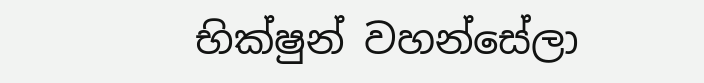භික්ෂුන් වහන්සේලා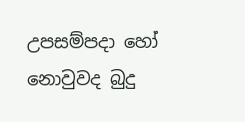උපසම්පදා හෝ නොවුවද බුදු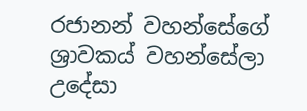රජානන් වහන්සේගේ ශ්‍රාවකය් වහන්සේලා උදේසා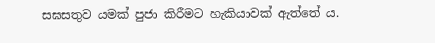සඝසතුව යමක් පුජා කිරීමට හැකියාවක් ඇත්තේ ය.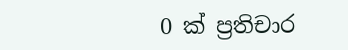0 ක් ප්‍රතිචාර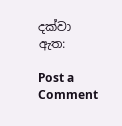දක්වා ඇත:

Post a Comment